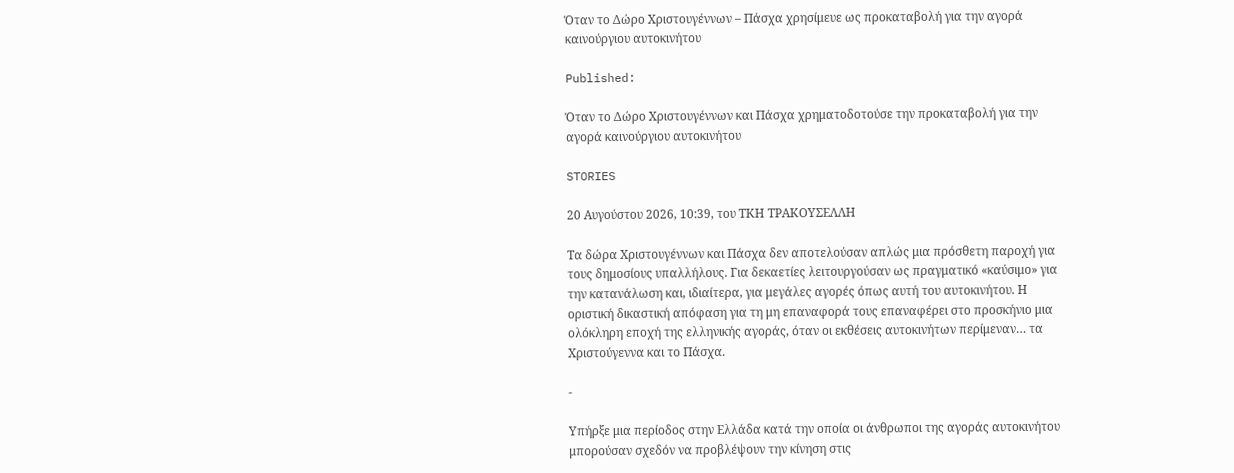Όταν το Δώρο Χριστουγέννων – Πάσχα χρησίμευε ως προκαταβολή για την αγορά καινούργιου αυτοκινήτου

Published:

Όταν το Δώρο Χριστουγέννων και Πάσχα χρηματοδοτούσε την προκαταβολή για την αγορά καινούργιου αυτοκινήτου

STORIES

20 Αυγούστου 2026, 10:39, του ΤΚΗ ΤΡΑΚΟΥΣΕΛΛΗ

Τα δώρα Χριστουγέννων και Πάσχα δεν αποτελούσαν απλώς μια πρόσθετη παροχή για τους δημοσίους υπαλλήλους. Για δεκαετίες λειτουργούσαν ως πραγματικό «καύσιμο» για την κατανάλωση και, ιδιαίτερα, για μεγάλες αγορές όπως αυτή του αυτοκινήτου. Η οριστική δικαστική απόφαση για τη μη επαναφορά τους επαναφέρει στο προσκήνιο μια ολόκληρη εποχή της ελληνικής αγοράς, όταν οι εκθέσεις αυτοκινήτων περίμεναν… τα Χριστούγεννα και το Πάσχα.

-

Υπήρξε μια περίοδος στην Ελλάδα κατά την οποία οι άνθρωποι της αγοράς αυτοκινήτου μπορούσαν σχεδόν να προβλέψουν την κίνηση στις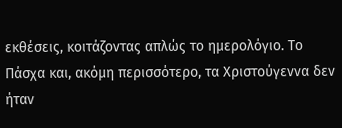εκθέσεις, κοιτάζοντας απλώς το ημερολόγιο. Το Πάσχα και, ακόμη περισσότερο, τα Χριστούγεννα δεν ήταν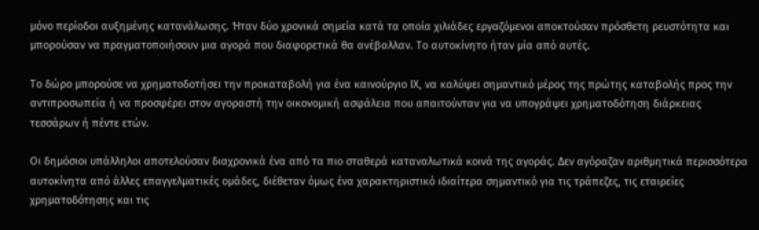μόνο περίοδοι αυξημένης κατανάλωσης. Ήταν δύο χρονικά σημεία κατά τα οποία χιλιάδες εργαζόμενοι αποκτούσαν πρόσθετη ρευστότητα και μπορούσαν να πραγματοποιήσουν μια αγορά που διαφορετικά θα ανέβαλλαν. Το αυτοκίνητο ήταν μία από αυτές.

Το δώρο μπορούσε να χρηματοδοτήσει την προκαταβολή για ένα καινούργιο ΙΧ, να καλύψει σημαντικό μέρος της πρώτης καταβολής προς την αντιπροσωπεία ή να προσφέρει στον αγοραστή την οικονομική ασφάλεια που απαιτούνταν για να υπογράψει χρηματοδότηση διάρκειας τεσσάρων ή πέντε ετών.

Οι δημόσιοι υπάλληλοι αποτελούσαν διαχρονικά ένα από τα πιο σταθερά καταναλωτικά κοινά της αγοράς. Δεν αγόραζαν αριθμητικά περισσότερα αυτοκίνητα από άλλες επαγγελματικές ομάδες, διέθεταν όμως ένα χαρακτηριστικό ιδιαίτερα σημαντικό για τις τράπεζες, τις εταιρείες χρηματοδότησης και τις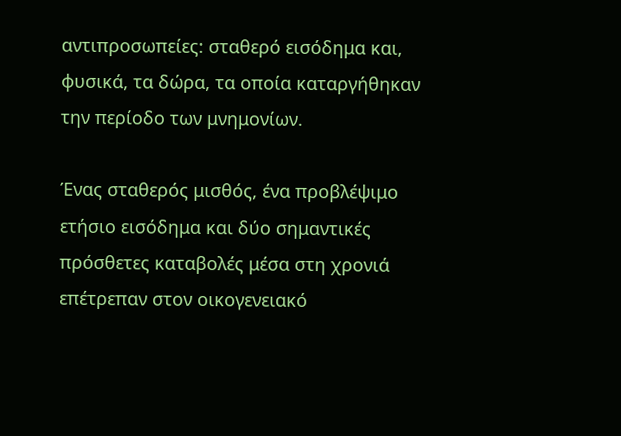αντιπροσωπείες: σταθερό εισόδημα και, φυσικά, τα δώρα, τα οποία καταργήθηκαν την περίοδο των μνημονίων.

Ένας σταθερός μισθός, ένα προβλέψιμο ετήσιο εισόδημα και δύο σημαντικές πρόσθετες καταβολές μέσα στη χρονιά επέτρεπαν στον οικογενειακό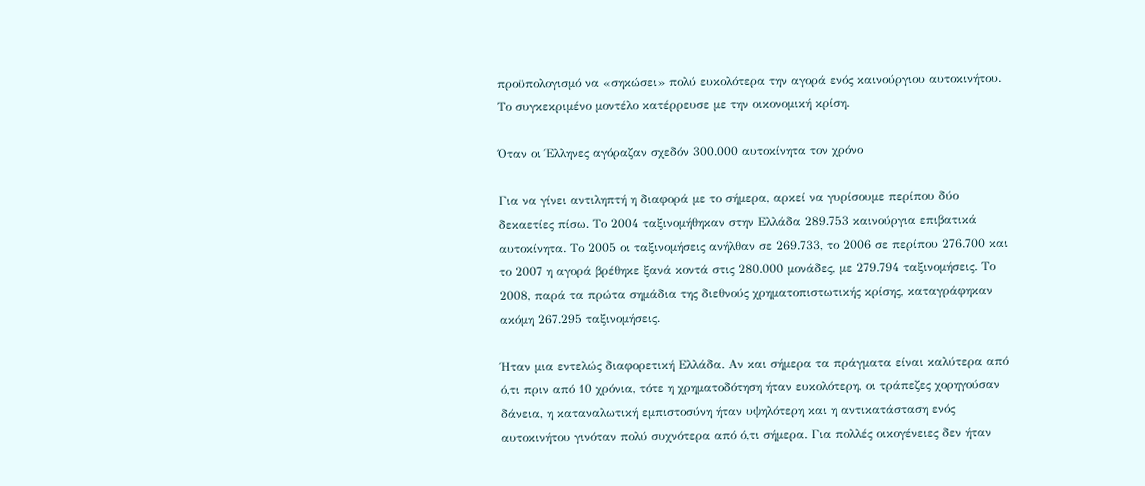προϋπολογισμό να «σηκώσει» πολύ ευκολότερα την αγορά ενός καινούργιου αυτοκινήτου. Το συγκεκριμένο μοντέλο κατέρρευσε με την οικονομική κρίση.

Όταν οι Έλληνες αγόραζαν σχεδόν 300.000 αυτοκίνητα τον χρόνο

Για να γίνει αντιληπτή η διαφορά με το σήμερα, αρκεί να γυρίσουμε περίπου δύο δεκαετίες πίσω. Το 2004 ταξινομήθηκαν στην Ελλάδα 289.753 καινούργια επιβατικά αυτοκίνητα. Το 2005 οι ταξινομήσεις ανήλθαν σε 269.733, το 2006 σε περίπου 276.700 και το 2007 η αγορά βρέθηκε ξανά κοντά στις 280.000 μονάδες, με 279.794 ταξινομήσεις. Το 2008, παρά τα πρώτα σημάδια της διεθνούς χρηματοπιστωτικής κρίσης, καταγράφηκαν ακόμη 267.295 ταξινομήσεις.

Ήταν μια εντελώς διαφορετική Ελλάδα. Αν και σήμερα τα πράγματα είναι καλύτερα από ό,τι πριν από 10 χρόνια, τότε η χρηματοδότηση ήταν ευκολότερη, οι τράπεζες χορηγούσαν δάνεια, η καταναλωτική εμπιστοσύνη ήταν υψηλότερη και η αντικατάσταση ενός αυτοκινήτου γινόταν πολύ συχνότερα από ό,τι σήμερα. Για πολλές οικογένειες δεν ήταν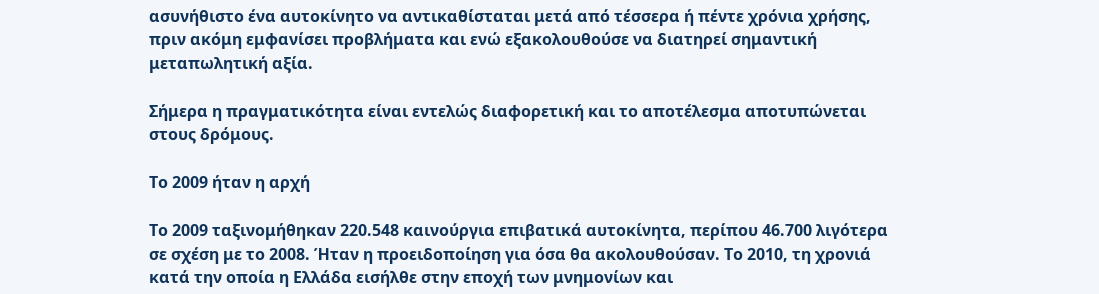ασυνήθιστο ένα αυτοκίνητο να αντικαθίσταται μετά από τέσσερα ή πέντε χρόνια χρήσης, πριν ακόμη εμφανίσει προβλήματα και ενώ εξακολουθούσε να διατηρεί σημαντική μεταπωλητική αξία.

Σήμερα η πραγματικότητα είναι εντελώς διαφορετική και το αποτέλεσμα αποτυπώνεται στους δρόμους.

Το 2009 ήταν η αρχή

Το 2009 ταξινομήθηκαν 220.548 καινούργια επιβατικά αυτοκίνητα, περίπου 46.700 λιγότερα σε σχέση με το 2008. Ήταν η προειδοποίηση για όσα θα ακολουθούσαν. Το 2010, τη χρονιά κατά την οποία η Ελλάδα εισήλθε στην εποχή των μνημονίων και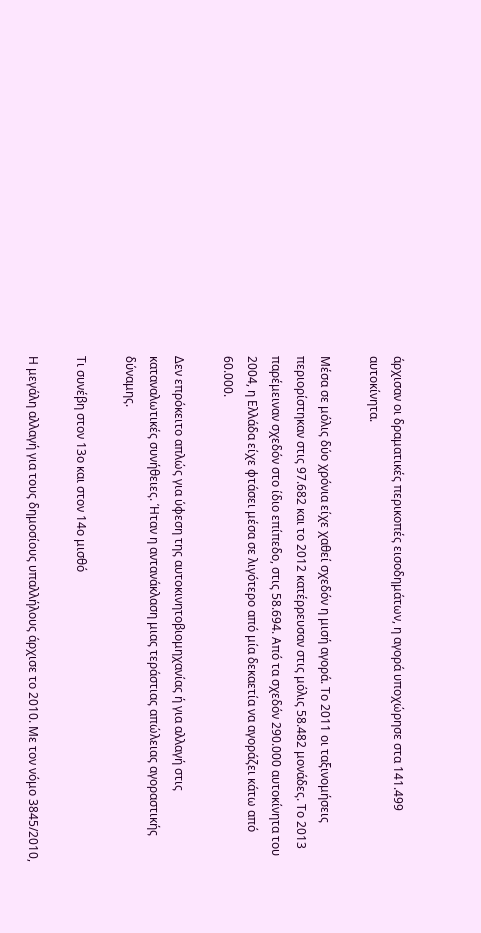άρχισαν οι δραματικές περικοπές εισοδημάτων, η αγορά υποχώρησε στα 141.499 αυτοκίνητα.

Μέσα σε μόλις δύο χρόνια είχε χαθεί σχεδόν η μισή αγορά. Το 2011 οι ταξινομήσεις περιορίστηκαν στις 97.682 και το 2012 κατέρρευσαν στις μόλις 58.482 μονάδες. Το 2013 παρέμειναν σχεδόν στο ίδιο επίπεδο, στις 58.694. Από τα σχεδόν 290.000 αυτοκίνητα του 2004, η Ελλάδα είχε φτάσει μέσα σε λιγότερο από μία δεκαετία να αγοράζει κάτω από 60.000.

Δεν επρόκειτο απλώς για ύφεση της αυτοκινητοβιομηχανίας ή για αλλαγή στις καταναλωτικές συνήθειες. Ήταν η αντανάκλαση μιας τεράστιας απώλειας αγοραστικής δύναμης.

Τι συνέβη στον 13ο και στον 14ο μισθό

Η μεγάλη αλλαγή για τους δημοσίους υπαλλήλους άρχισε το 2010. Με τον νόμο 3845/2010,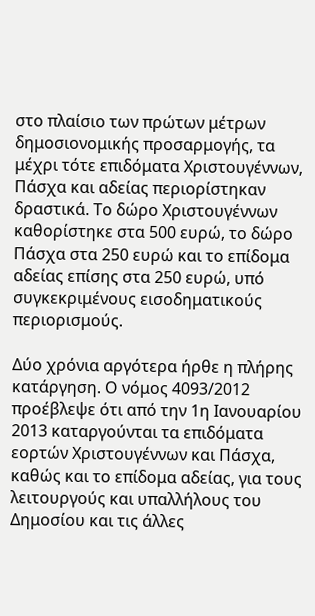στο πλαίσιο των πρώτων μέτρων δημοσιονομικής προσαρμογής, τα μέχρι τότε επιδόματα Χριστουγέννων, Πάσχα και αδείας περιορίστηκαν δραστικά. Το δώρο Χριστουγέννων καθορίστηκε στα 500 ευρώ, το δώρο Πάσχα στα 250 ευρώ και το επίδομα αδείας επίσης στα 250 ευρώ, υπό συγκεκριμένους εισοδηματικούς περιορισμούς.

Δύο χρόνια αργότερα ήρθε η πλήρης κατάργηση. Ο νόμος 4093/2012 προέβλεψε ότι από την 1η Ιανουαρίου 2013 καταργούνται τα επιδόματα εορτών Χριστουγέννων και Πάσχα, καθώς και το επίδομα αδείας, για τους λειτουργούς και υπαλλήλους του Δημοσίου και τις άλλες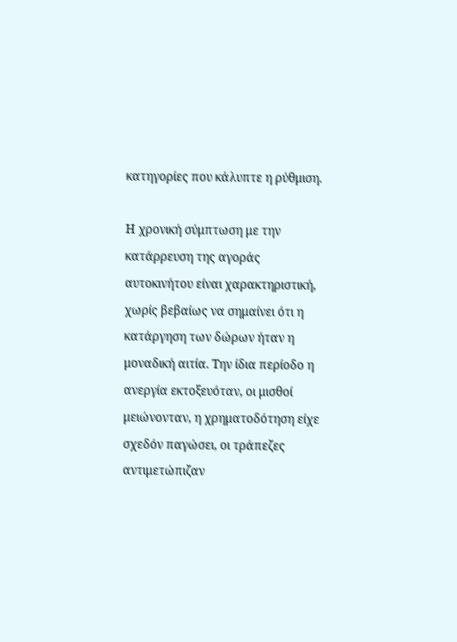κατηγορίες που κάλυπτε η ρύθμιση.

Η χρονική σύμπτωση με την κατάρρευση της αγοράς αυτοκινήτου είναι χαρακτηριστική, χωρίς βεβαίως να σημαίνει ότι η κατάργηση των δώρων ήταν η μοναδική αιτία. Την ίδια περίοδο η ανεργία εκτοξευόταν, οι μισθοί μειώνονταν, η χρηματοδότηση είχε σχεδόν παγώσει, οι τράπεζες αντιμετώπιζαν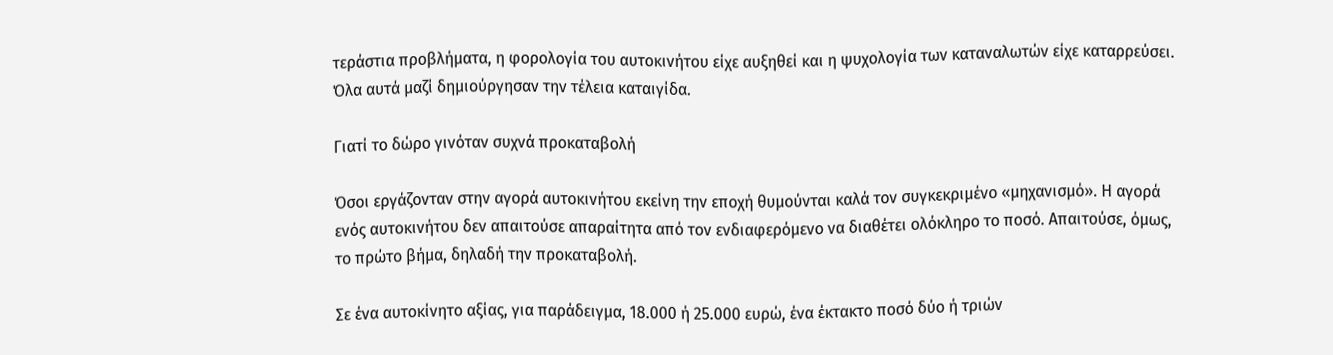τεράστια προβλήματα, η φορολογία του αυτοκινήτου είχε αυξηθεί και η ψυχολογία των καταναλωτών είχε καταρρεύσει. Όλα αυτά μαζί δημιούργησαν την τέλεια καταιγίδα.

Γιατί το δώρο γινόταν συχνά προκαταβολή

Όσοι εργάζονταν στην αγορά αυτοκινήτου εκείνη την εποχή θυμούνται καλά τον συγκεκριμένο «μηχανισμό». Η αγορά ενός αυτοκινήτου δεν απαιτούσε απαραίτητα από τον ενδιαφερόμενο να διαθέτει ολόκληρο το ποσό. Απαιτούσε, όμως, το πρώτο βήμα, δηλαδή την προκαταβολή.

Σε ένα αυτοκίνητο αξίας, για παράδειγμα, 18.000 ή 25.000 ευρώ, ένα έκτακτο ποσό δύο ή τριών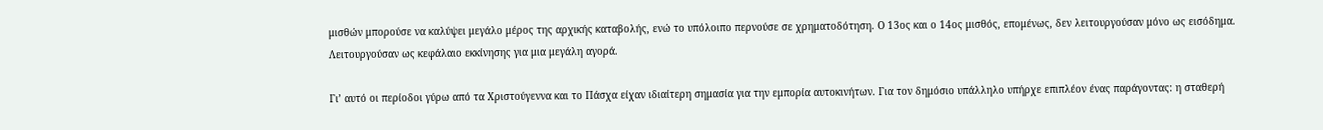μισθών μπορούσε να καλύψει μεγάλο μέρος της αρχικής καταβολής, ενώ το υπόλοιπο περνούσε σε χρηματοδότηση. Ο 13ος και ο 14ος μισθός, επομένως, δεν λειτουργούσαν μόνο ως εισόδημα. Λειτουργούσαν ως κεφάλαιο εκκίνησης για μια μεγάλη αγορά.

Γι’ αυτό οι περίοδοι γύρω από τα Χριστούγεννα και το Πάσχα είχαν ιδιαίτερη σημασία για την εμπορία αυτοκινήτων. Για τον δημόσιο υπάλληλο υπήρχε επιπλέον ένας παράγοντας: η σταθερή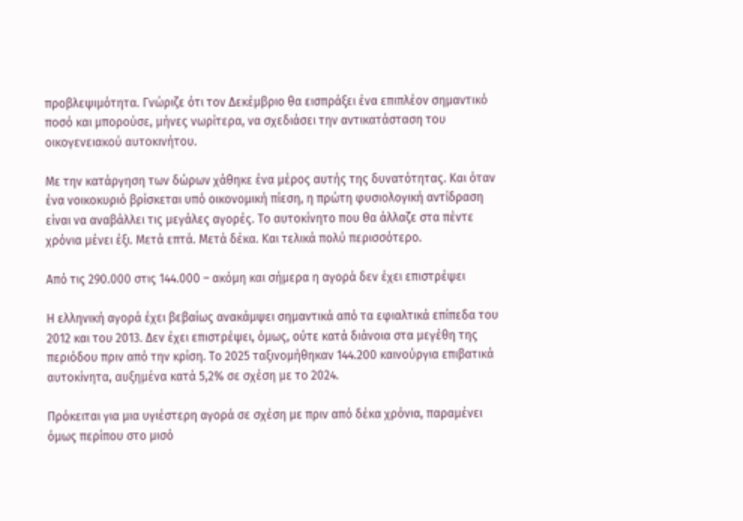προβλεψιμότητα. Γνώριζε ότι τον Δεκέμβριο θα εισπράξει ένα επιπλέον σημαντικό ποσό και μπορούσε, μήνες νωρίτερα, να σχεδιάσει την αντικατάσταση του οικογενειακού αυτοκινήτου.

Με την κατάργηση των δώρων χάθηκε ένα μέρος αυτής της δυνατότητας. Και όταν ένα νοικοκυριό βρίσκεται υπό οικονομική πίεση, η πρώτη φυσιολογική αντίδραση είναι να αναβάλλει τις μεγάλες αγορές. Το αυτοκίνητο που θα άλλαζε στα πέντε χρόνια μένει έξι. Μετά επτά. Μετά δέκα. Και τελικά πολύ περισσότερο.

Από τις 290.000 στις 144.000 – ακόμη και σήμερα η αγορά δεν έχει επιστρέψει

Η ελληνική αγορά έχει βεβαίως ανακάμψει σημαντικά από τα εφιαλτικά επίπεδα του 2012 και του 2013. Δεν έχει επιστρέψει, όμως, ούτε κατά διάνοια στα μεγέθη της περιόδου πριν από την κρίση. Το 2025 ταξινομήθηκαν 144.200 καινούργια επιβατικά αυτοκίνητα, αυξημένα κατά 5,2% σε σχέση με το 2024.

Πρόκειται για μια υγιέστερη αγορά σε σχέση με πριν από δέκα χρόνια, παραμένει όμως περίπου στο μισό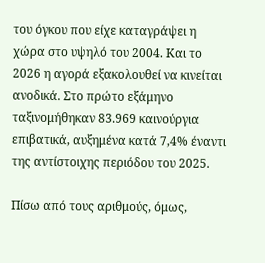του όγκου που είχε καταγράψει η χώρα στο υψηλό του 2004. Και το 2026 η αγορά εξακολουθεί να κινείται ανοδικά. Στο πρώτο εξάμηνο ταξινομήθηκαν 83.969 καινούργια επιβατικά, αυξημένα κατά 7,4% έναντι της αντίστοιχης περιόδου του 2025.

Πίσω από τους αριθμούς, όμως,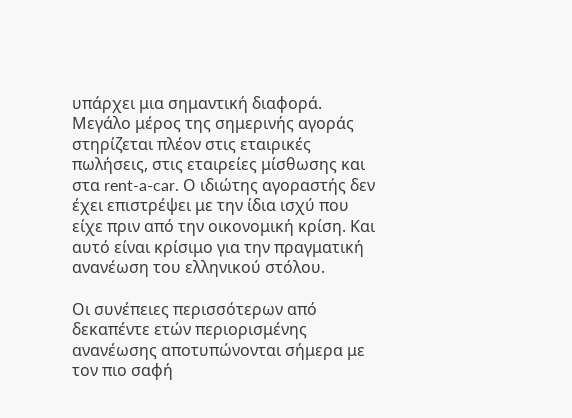υπάρχει μια σημαντική διαφορά. Μεγάλο μέρος της σημερινής αγοράς στηρίζεται πλέον στις εταιρικές πωλήσεις, στις εταιρείες μίσθωσης και στα rent-a-car. Ο ιδιώτης αγοραστής δεν έχει επιστρέψει με την ίδια ισχύ που είχε πριν από την οικονομική κρίση. Και αυτό είναι κρίσιμο για την πραγματική ανανέωση του ελληνικού στόλου.

Οι συνέπειες περισσότερων από δεκαπέντε ετών περιορισμένης ανανέωσης αποτυπώνονται σήμερα με τον πιο σαφή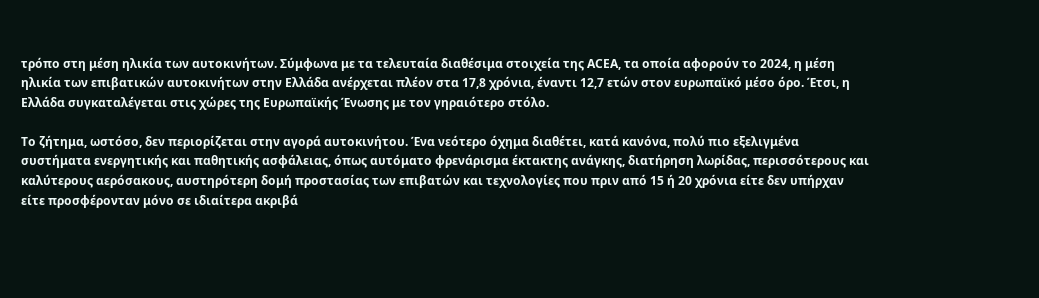τρόπο στη μέση ηλικία των αυτοκινήτων. Σύμφωνα με τα τελευταία διαθέσιμα στοιχεία της ACEA, τα οποία αφορούν το 2024, η μέση ηλικία των επιβατικών αυτοκινήτων στην Ελλάδα ανέρχεται πλέον στα 17,8 χρόνια, έναντι 12,7 ετών στον ευρωπαϊκό μέσο όρο. Έτσι, η Ελλάδα συγκαταλέγεται στις χώρες της Ευρωπαϊκής Ένωσης με τον γηραιότερο στόλο.

Το ζήτημα, ωστόσο, δεν περιορίζεται στην αγορά αυτοκινήτου. Ένα νεότερο όχημα διαθέτει, κατά κανόνα, πολύ πιο εξελιγμένα συστήματα ενεργητικής και παθητικής ασφάλειας, όπως αυτόματο φρενάρισμα έκτακτης ανάγκης, διατήρηση λωρίδας, περισσότερους και καλύτερους αερόσακους, αυστηρότερη δομή προστασίας των επιβατών και τεχνολογίες που πριν από 15 ή 20 χρόνια είτε δεν υπήρχαν είτε προσφέρονταν μόνο σε ιδιαίτερα ακριβά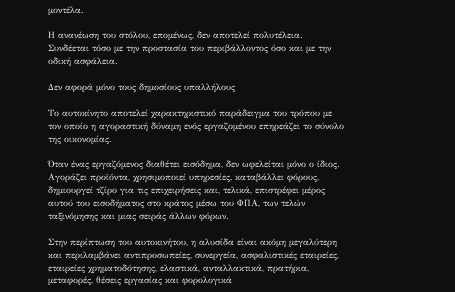μοντέλα.

Η ανανέωση του στόλου, επομένως, δεν αποτελεί πολυτέλεια. Συνδέεται τόσο με την προστασία του περιβάλλοντος όσο και με την οδική ασφάλεια.

Δεν αφορά μόνο τους δημοσίους υπαλλήλους

Το αυτοκίνητο αποτελεί χαρακτηριστικό παράδειγμα του τρόπου με τον οποίο η αγοραστική δύναμη ενός εργαζομένου επηρεάζει το σύνολο της οικονομίας.

Όταν ένας εργαζόμενος διαθέτει εισόδημα, δεν ωφελείται μόνο ο ίδιος. Αγοράζει προϊόντα, χρησιμοποιεί υπηρεσίες, καταβάλλει φόρους, δημιουργεί τζίρο για τις επιχειρήσεις και, τελικά, επιστρέφει μέρος αυτού του εισοδήματος στο κράτος μέσω του ΦΠΑ, των τελών ταξινόμησης και μιας σειράς άλλων φόρων.

Στην περίπτωση του αυτοκινήτου, η αλυσίδα είναι ακόμη μεγαλύτερη και περιλαμβάνει αντιπροσωπείες, συνεργεία, ασφαλιστικές εταιρείες, εταιρείες χρηματοδότησης, ελαστικά, ανταλλακτικά, πρατήρια, μεταφορές, θέσεις εργασίας και φορολογικά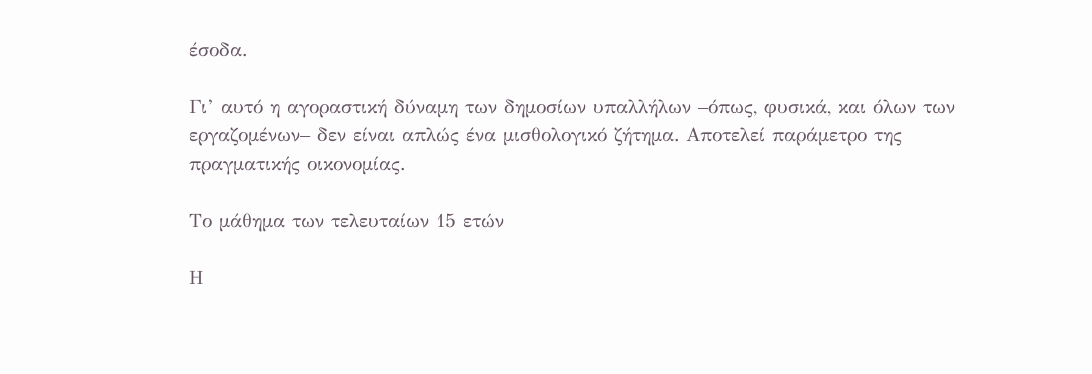έσοδα.

Γι’ αυτό η αγοραστική δύναμη των δημοσίων υπαλλήλων –όπως, φυσικά, και όλων των εργαζομένων– δεν είναι απλώς ένα μισθολογικό ζήτημα. Αποτελεί παράμετρο της πραγματικής οικονομίας.

Το μάθημα των τελευταίων 15 ετών

Η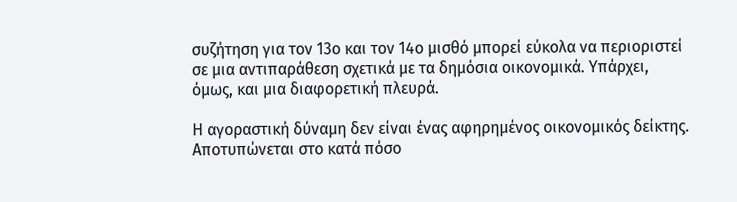συζήτηση για τον 13ο και τον 14ο μισθό μπορεί εύκολα να περιοριστεί σε μια αντιπαράθεση σχετικά με τα δημόσια οικονομικά. Υπάρχει, όμως, και μια διαφορετική πλευρά.

Η αγοραστική δύναμη δεν είναι ένας αφηρημένος οικονομικός δείκτης. Αποτυπώνεται στο κατά πόσο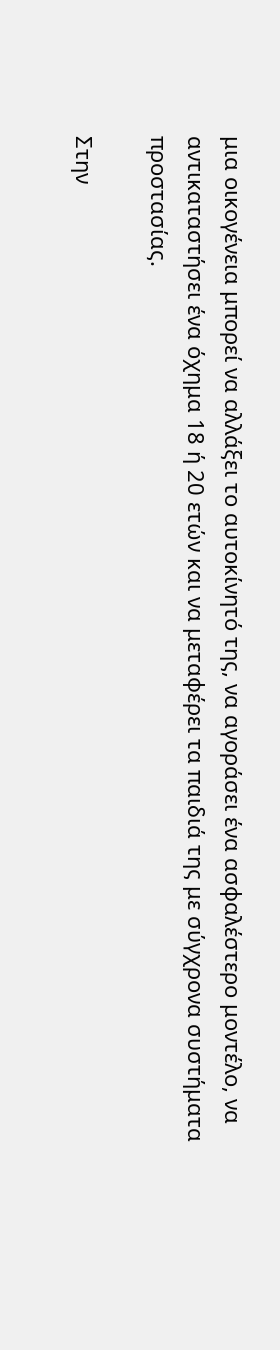μια οικογένεια μπορεί να αλλάξει το αυτοκίνητό της, να αγοράσει ένα ασφαλέστερο μοντέλο, να αντικαταστήσει ένα όχημα 18 ή 20 ετών και να μεταφέρει τα παιδιά της με σύγχρονα συστήματα προστασίας.

Στην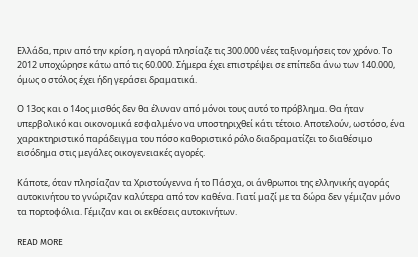Ελλάδα, πριν από την κρίση, η αγορά πλησίαζε τις 300.000 νέες ταξινομήσεις τον χρόνο. Το 2012 υποχώρησε κάτω από τις 60.000. Σήμερα έχει επιστρέψει σε επίπεδα άνω των 140.000, όμως ο στόλος έχει ήδη γεράσει δραματικά.

Ο 13ος και ο 14ος μισθός δεν θα έλυναν από μόνοι τους αυτό το πρόβλημα. Θα ήταν υπερβολικό και οικονομικά εσφαλμένο να υποστηριχθεί κάτι τέτοιο. Αποτελούν, ωστόσο, ένα χαρακτηριστικό παράδειγμα του πόσο καθοριστικό ρόλο διαδραματίζει το διαθέσιμο εισόδημα στις μεγάλες οικογενειακές αγορές.

Κάποτε, όταν πλησίαζαν τα Χριστούγεννα ή το Πάσχα, οι άνθρωποι της ελληνικής αγοράς αυτοκινήτου το γνώριζαν καλύτερα από τον καθένα. Γιατί μαζί με τα δώρα δεν γέμιζαν μόνο τα πορτοφόλια. Γέμιζαν και οι εκθέσεις αυτοκινήτων.

READ MORE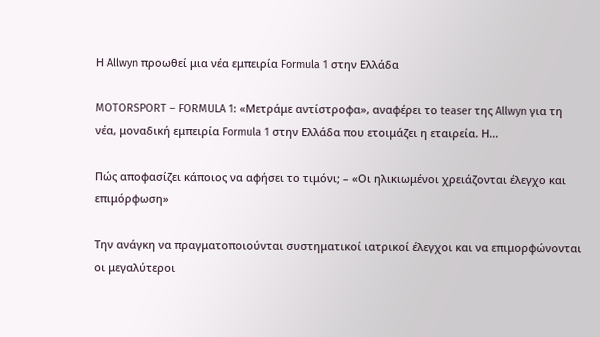Η Allwyn προωθεί μια νέα εμπειρία Formula 1 στην Ελλάδα

MOTORSPORT – FORMULA 1: «Μετράμε αντίστροφα», αναφέρει το teaser της Allwyn για τη νέα, μοναδική εμπειρία Formula 1 στην Ελλάδα που ετοιμάζει η εταιρεία. Η...

Πώς αποφασίζει κάποιος να αφήσει το τιμόνι; – «Οι ηλικιωμένοι χρειάζονται έλεγχο και επιμόρφωση»

Την ανάγκη να πραγματοποιούνται συστηματικοί ιατρικοί έλεγχοι και να επιμορφώνονται οι μεγαλύτεροι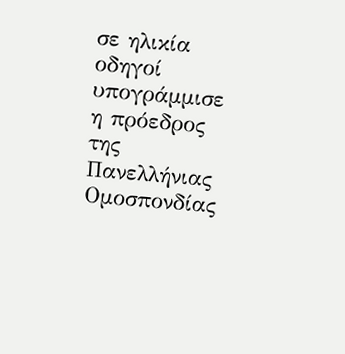σε ηλικία οδηγοί υπογράμμισε η πρόεδρος της Πανελλήνιας Ομοσπονδίας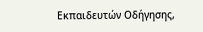Εκπαιδευτών Οδήγησης,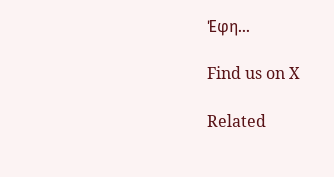Έφη...

Find us on X

Related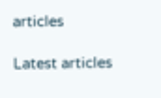articles

Latest articles